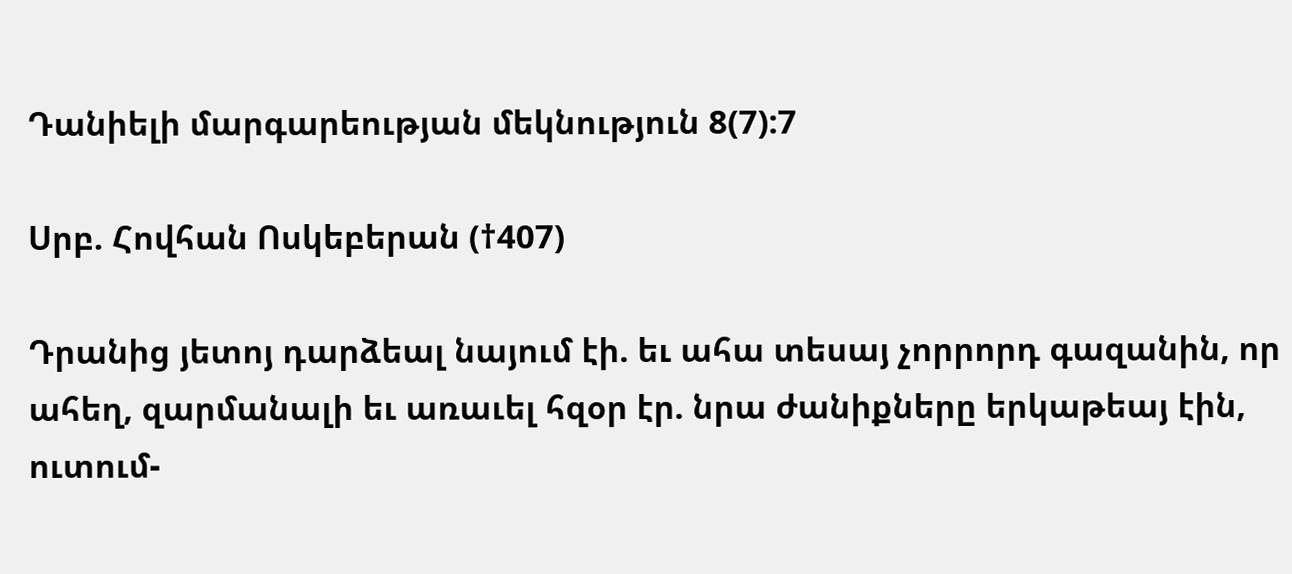Դանիելի մարգարեության մեկնություն 8(7):7

Սրբ. Հովհան Ոսկեբերան (†407)

Դրանից յետոյ դարձեալ նայում էի. եւ ահա տեսայ չորրորդ գազանին, որ ահեղ, զարմանալի եւ առաւել հզօր էր. նրա ժանիքները երկաթեայ էին, ուտում-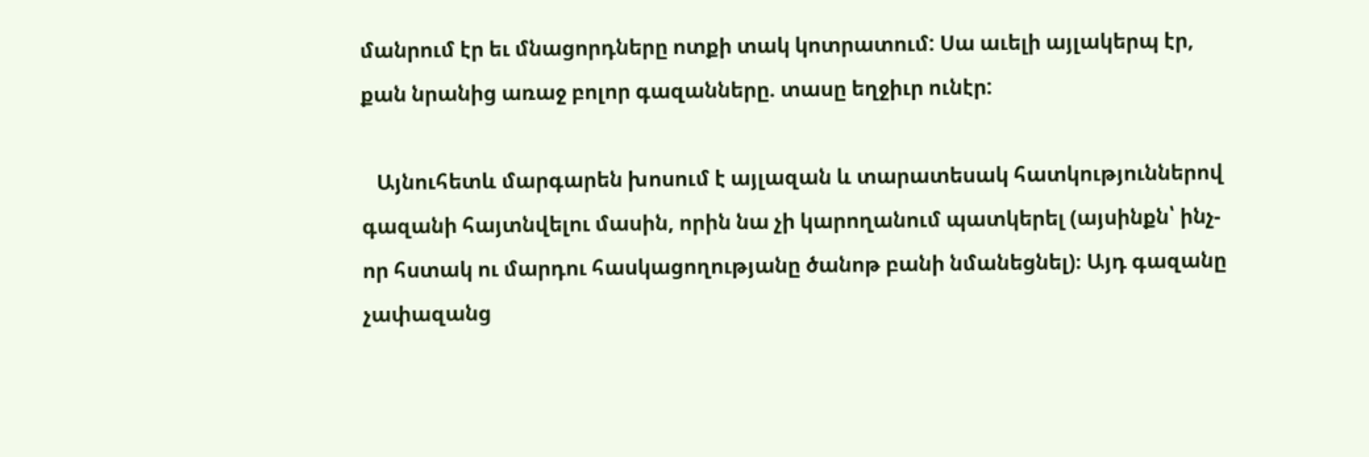մանրում էր եւ մնացորդները ոտքի տակ կոտրատում: Սա աւելի այլակերպ էր, քան նրանից առաջ բոլոր գազանները. տասը եղջիւր ունէր:

   Այնուհետև մարգարեն խոսում է այլազան և տարատեսակ հատկություններով գազանի հայտնվելու մասին, որին նա չի կարողանում պատկերել (այսինքն՝ ինչ-որ հստակ ու մարդու հասկացողությանը ծանոթ բանի նմանեցնել)։ Այդ գազանը չափազանց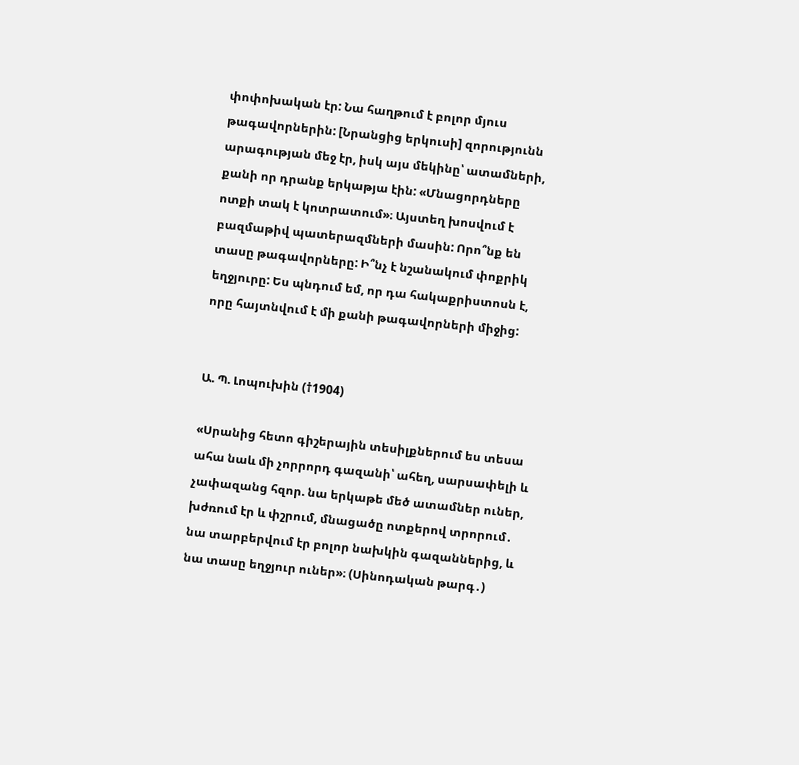փոփոխական էր: Նա հաղթում է բոլոր մյուս թագավորներին: [Նրանցից երկուսի] զորությունն արագության մեջ էր, իսկ այս մեկինը՝ ատամների, քանի որ դրանք երկաթյա էին: «Մնացորդները ոտքի տակ է կոտրատում»։ Այստեղ խոսվում է բազմաթիվ պատերազմների մասին: Որո՞նք են տասը թագավորները: Ի՞նչ է նշանակում փոքրիկ եղջյուրը: Ես պնդում եմ, որ դա հակաքրիստոսն է, որը հայտնվում է մի քանի թագավորների միջից:


Ա. Պ. Լոպուխին (†1904)

«Սրանից հետո գիշերային տեսիլքներում ես տեսա ահա նաև մի չորրորդ գազանի՝ ահեղ, սարսափելի և չափազանց հզոր. նա երկաթե մեծ ատամներ ուներ, խժռում էր և փշրում, մնացածը ոտքերով տրորում․ նա տարբերվում էր բոլոր նախկին գազաններից, և նա տասը եղջյուր ուներ»։ (Սինոդական թարգ․)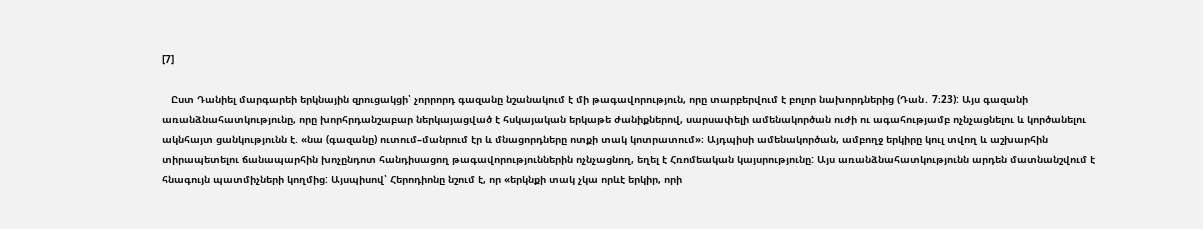[7]

   Ըստ Դանիել մարգարեի երկնային զրուցակցի՝ չորրորդ գազանը նշանակում է մի թագավորություն, որը տարբերվում է բոլոր նախորդներից (Դան․ 7։23): Այս գազանի առանձնահատկությունը, որը խորհրդանշաբար ներկայացված է հսկայական երկաթե ժանիքներով, սարսափելի ամենակործան ուժի ու ագահությամբ ոչնչացնելու և կործանելու ակնհայտ ցանկությունն է. «նա (գազանը) ուտում–մանրում էր և մնացորդները ոտքի տակ կոտրատում»։ Այդպիսի ամենակործան, ամբողջ երկիրը կուլ տվող և աշխարհին տիրապետելու ճանապարհին խոչընդոտ հանդիսացող թագավորություններին ոչնչացնող, եղել է Հռոմեական կայսրությունը: Այս առանձնահատկությունն արդեն մատնանշվում է հնագույն պատմիչների կողմից: Այսպիսով՝ Հերոդիոնը նշում է, որ «երկնքի տակ չկա որևէ երկիր, որի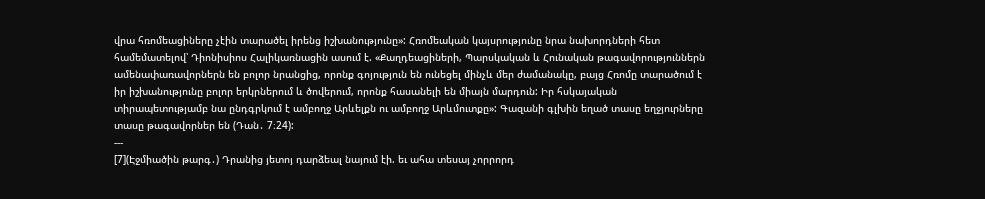վրա հռոմեացիները չէին տարածել իրենց իշխանությունը»: Հռոմեական կայսրությունը նրա նախորդների հետ համեմատելով՝ Դիոնիսիոս Հալիկառնացին ասում է. «Քաղդեացիների, Պարսկական և Հունական թագավորություններն ամենափառավորներն են բոլոր նրանցից, որոնք գոյություն են ունեցել մինչև մեր ժամանակը, բայց Հռոմը տարածում է իր իշխանությունը բոլոր երկրներում և ծովերում, որոնք հասանելի են միայն մարդուն: Իր հսկայական տիրապետությամբ նա ընդգրկում է ամբողջ Արևելքն ու ամբողջ Արևմուտքը»: Գազանի գլխին եղած տասը եղջյուրները  տասը թագավորներ են (Դան․ 7։24):
---
[7](Էջմիածին թարգ․) Դրանից յետոյ դարձեալ նայում էի. եւ ահա տեսայ չորրորդ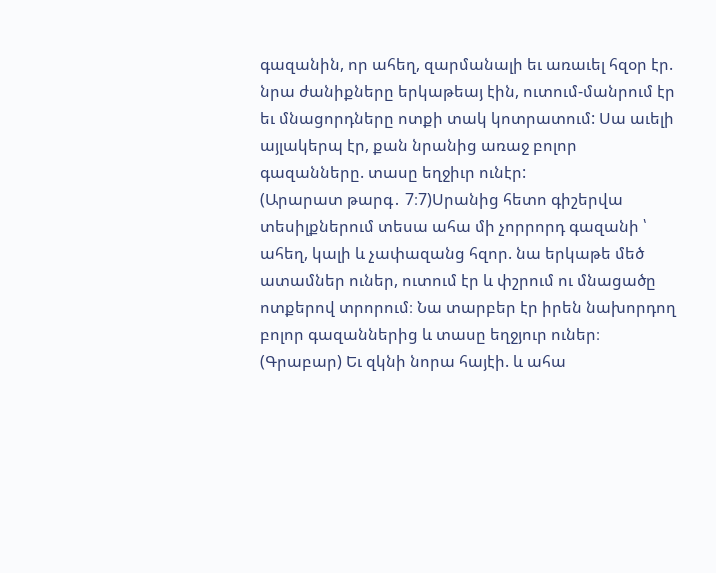գազանին, որ ահեղ, զարմանալի եւ առաւել հզօր էր. նրա ժանիքները երկաթեայ էին, ուտում-մանրում էր եւ մնացորդները ոտքի տակ կոտրատում: Սա աւելի այլակերպ էր, քան նրանից առաջ բոլոր գազանները. տասը եղջիւր ունէր:
(Արարատ թարգ․ 7։7)Սրանից հետո գիշերվա տեսիլքներում տեսա ահա մի չորրորդ գազանի ՝ ահեղ, կալի և չափազանց հզոր. նա երկաթե մեծ ատամներ ուներ, ուտում էր և փշրում ու մնացածը ոտքերով տրորում։ Նա տարբեր էր իրեն նախորդող բոլոր գազաններից և տասը եղջյուր ուներ։
(Գրաբար) Եւ զկնի նորա հայէի. և ահա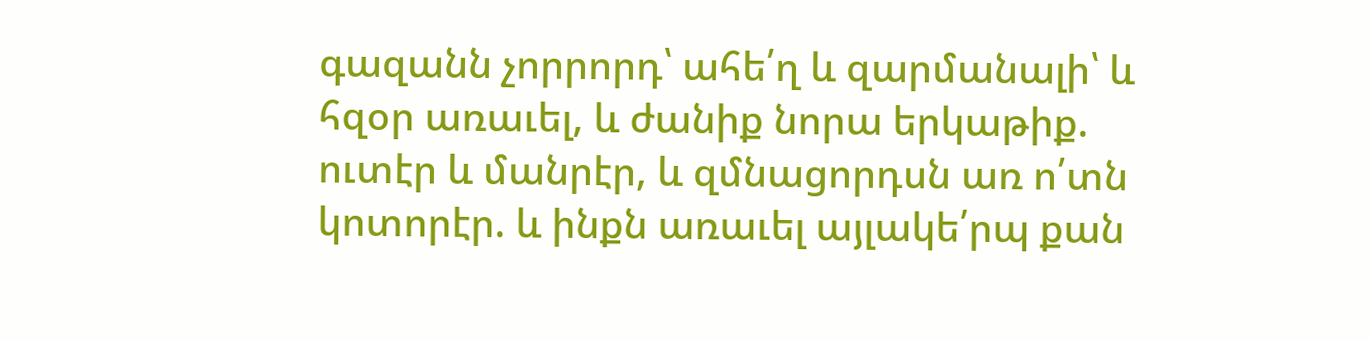գազանն չորրորդ՝ ահե՛ղ և զարմանալի՝ և հզօր առաւել, և ժանիք նորա երկաթիք. ուտէր և մանրէր, և զմնացորդսն առ ո՛տն կոտորէր. և ինքն առաւել այլակե՛րպ քան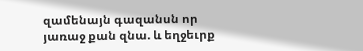զամենայն գազանսն որ յառաջ քան զնա. և եղջեւրք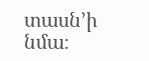տասն’ի նմա։